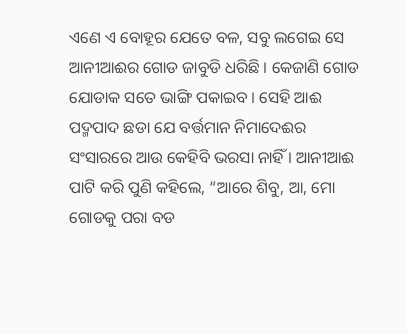ଏଣେ ଏ ବୋହୂର ଯେତେ ବଳ, ସବୁ ଲଗେଇ ସେ ଆନୀଆଈର ଗୋଡ ଜାବୁଡି ଧରିଛି । କେଜାଣି ଗୋଡ ଯୋଡାକ ସତେ ଭାଙ୍ଗି ପକାଇବ । ସେହି ଆଈ ପଦ୍ମପାଦ ଛଡା ଯେ ବର୍ତ୍ତମାନ ନିମାଦେଈର ସଂସାରରେ ଆଉ କେହିବି ଭରସା ନାହିଁ । ଆନୀଆଈ ପାଟି କରି ପୁଣି କହିଲେ, “ଆରେ ଶିବୁ, ଆ, ମୋ ଗୋଡକୁ ପରା ବଡ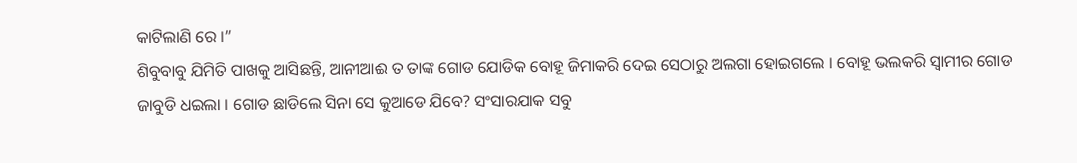କାଟିଲାଣି ରେ ।”
ଶିବୁବାବୁ ଯିମିତି ପାଖକୁ ଆସିଛନ୍ତି, ଆନୀଆଈ ତ ତାଙ୍କ ଗୋଡ ଯୋଡିକ ବୋହୂ ଜିମାକରି ଦେଇ ସେଠାରୁ ଅଲଗା ହୋଇଗଲେ । ବୋହୂ ଭଲକରି ସ୍ୱାମୀର ଗୋଡ ଜାବୁଡି ଧଇଲା । ଗୋଡ ଛାଡିଲେ ସିନା ସେ କୁଆଡେ ଯିବେ? ସଂସାରଯାକ ସବୁ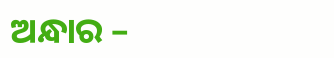ଅନ୍ଧାର –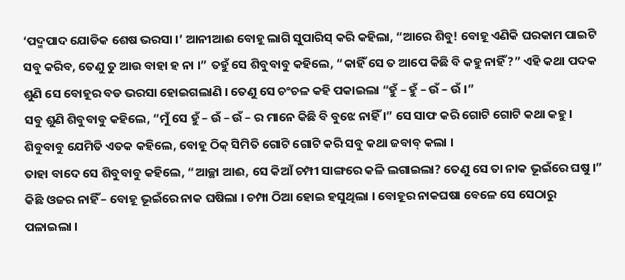‘ପଦ୍ମପାଦ ଯୋଡିକ ଶେଷ ଭରସା ।’ ଆନୀଆଈ ବୋହୂ ଲାଗି ସୁପାରିସ୍ କରି କହିଲା, “ଆରେ ଶିବୁ! ବୋହୂ ଏଣିକି ଘରକାମ ପାଇଟି ସବୁ କରିବ, ତେଣୁ ତୁ ଆଉ ବାହା ହ ନା ।” ତହୁଁ ସେ ଶିବୁବାବୁ କହିଲେ, “କାହିଁ ସେ ତ ଆପେ କିଛି ବି କହୁ ନାହିଁ?” ଏହି କଥା ପଦକ ଶୁଣି ସେ ବୋହୂର ବଡ ଭରସା ହୋଇଗଲାଣି । ତେଣୁ ସେ ଚଂଚଳ କହି ପକାଇଲା “ହୁଁ – ହୁଁ – ଉଁ – ଉଁ ।”
ସବୁ ଶୁଣି ଶିବୁବାବୁ କହିଲେ, “ମୁଁ ସେ ହୁଁ – ଉଁ – ଉଁ – ର ମାନେ କିଛି ବି ବୁଝେ ନାହିଁ ।” ସେ ସାଫ କରି ଗୋଟି ଗୋଟି କଥା କହୁ । ଶିବୁବାବୁ ଯେମିତି ଏତକ କହିଲେ, ବୋହୂ ଠିକ୍ ସିମିତି ଗୋଟି ଗୋଟି କରି ସବୁ କଥା ଜବାବ୍ କଲା ।
ତାହା ବାଦେ ସେ ଶିବୁବାବୁ କହିଲେ, “ଆଚ୍ଛା ଆଈ, ସେ କିଆଁ ଚମ୍ପୀ ସାଙ୍ଗରେ କଳି ଲଗାଇଲା? ତେଣୁ ସେ ତା ନାକ ଭୂଇଁରେ ଘଷୁ ।” କିଛି ଓଜର ନାହିଁ – ବୋହୂ ଭୂଇଁରେ ନାକ ଘଷିଲା । ଚମ୍ପା ଠିଆ ହୋଇ ହସୁଥିଲା । ବୋହୂର ନାକଘଷା ବେଳେ ସେ ସେଠାରୁ ପଳାଇଲା ।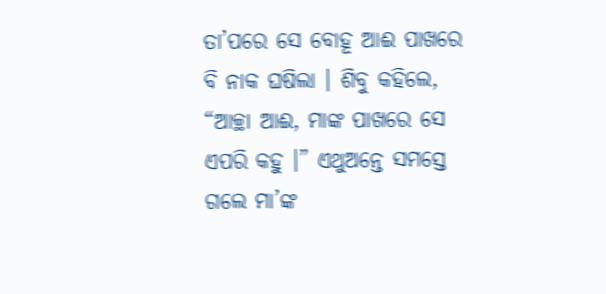ତା’ପରେ ସେ ବୋହୂ ଆଈ ପାଖରେ ବି ନାକ ଘଷିଲା । ଶିବୁ କହିଲେ, “ଆଚ୍ଛା ଆଈ, ମାଙ୍କ ପାଖରେ ସେ ଏପରି କହୁ ।” ଏଥୁଅନ୍ତେ ସମସ୍ତେ ଗଲେ ମା’ଙ୍କ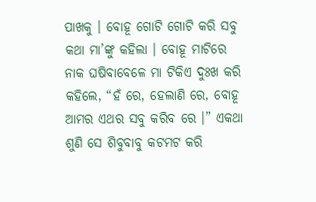ପାଖକୁ । ବୋହୂ ଗୋଟି ଗୋଟି କରି ସବୁ କଥା ମା’ଙ୍କୁ କହିଲା । ବୋହୂ ମାଟିରେ ନାକ ଘଷିବାବେଳେ ମା ଟିକିଏ ଦୁଃଖ କରି କହିଲେ, “ହଁ ରେ, ହେଲାଣି ରେ, ବୋହୂ ଆମର ଏଥର ସବୁ କରିବ ରେ ।” ଏକଥା ଶୁଣି ସେ ଶିବୁବାବୁ କଟମଟ କରି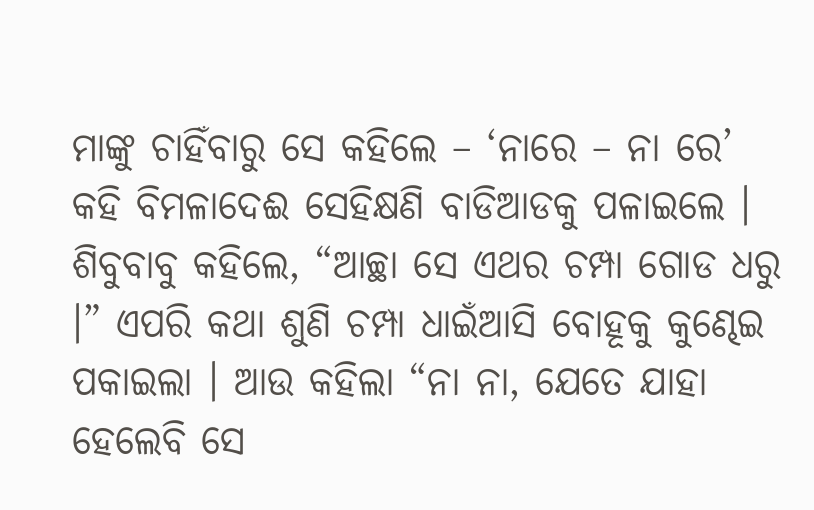ମାଙ୍କୁ ଚାହିଁବାରୁ ସେ କହିଲେ – ‘ନାରେ – ନା ରେ’ କହି ବିମଳାଦେଈ ସେହିକ୍ଷଣି ବାଡିଆଡକୁ ପଳାଇଲେ ।
ଶିବୁବାବୁ କହିଲେ, “ଆଚ୍ଛା ସେ ଏଥର ଚମ୍ପା ଗୋଡ ଧରୁ ।” ଏପରି କଥା ଶୁଣି ଚମ୍ପା ଧାଇଁଆସି ବୋହୂକୁ କୁଣ୍ଢେଇ ପକାଇଲା । ଆଉ କହିଲା “ନା ନା, ଯେତେ ଯାହା ହେଲେବି ସେ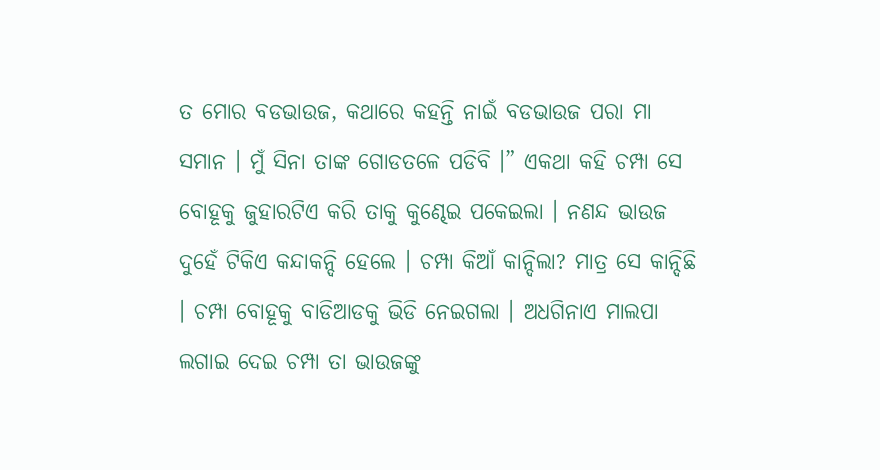ତ ମୋର ବଡଭାଉଜ, କଥାରେ କହନ୍ତି ନାଇଁ ବଡଭାଉଜ ପରା ମା ସମାନ । ମୁଁ ସିନା ତାଙ୍କ ଗୋଡତଳେ ପଡିବି ।” ଏକଥା କହି ଚମ୍ପା ସେ ବୋହୂକୁ ଜୁହାରଟିଏ କରି ତାକୁ କୁଣ୍ଢେଇ ପକେଇଲା । ନଣନ୍ଦ ଭାଉଜ ଦୁହେଁ ଟିକିଏ କନ୍ଦାକନ୍ଦି ହେଲେ । ଚମ୍ପା କିଆଁ କାନ୍ଦିଲା? ମାତ୍ର ସେ କାନ୍ଦିଛି । ଚମ୍ପା ବୋହୂକୁ ବାଡିଆଡକୁ ଭିଡି ନେଇଗଲା । ଅଧଗିନାଏ ମାଲପା ଲଗାଇ ଦେଇ ଚମ୍ପା ତା ଭାଉଜଙ୍କୁ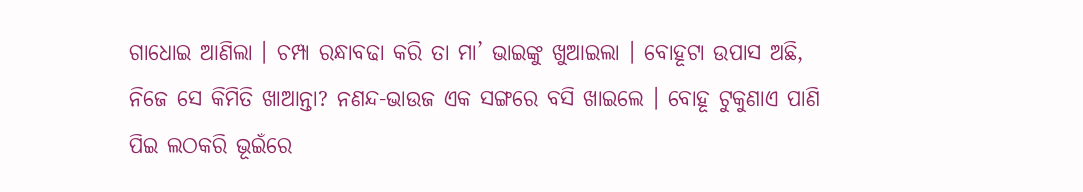ଗାଧୋଇ ଆଣିଲା । ଚମ୍ପା ରନ୍ଧାବଢା କରି ତା ମା’ ଭାଇଙ୍କୁ ଖୁଆଇଲା । ବୋହୂଟା ଉପାସ ଅଛି, ନିଜେ ସେ କିମିତି ଖାଆନ୍ତା? ନଣନ୍ଦ-ଭାଉଜ ଏକ ସଙ୍ଗରେ ବସି ଖାଇଲେ । ବୋହୂ ଟୁକୁଣାଏ ପାଣି ପିଇ ଲଠକରି ଭୂଇଁରେ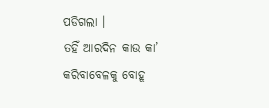ପଡିଗଲା ।
ତହିଁ ଆରଦିନ କାଉ କା’ କରିବାବେଳକୁ ବୋହୂ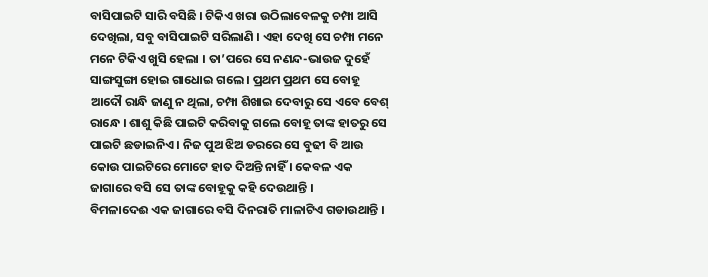ବାସିପାଇଟି ସାରି ବସିଛି । ଟିକିଏ ଖରା ଉଠିଲାବେଳକୁ ଚମ୍ପା ଆସି ଦେଖିଲା, ସବୁ ବାସିପାଇଟି ସରିଲାଣି । ଏହା ଦେଖି ସେ ଚମ୍ପା ମନେ ମନେ ଟିକିଏ ଖୁସି ହେଲା । ତା’ପରେ ସେ ନଣନ୍ଦ-ଭାଉଜ ଦୁହେଁ ସାଙ୍ଗସୁଙ୍ଗା ହୋଇ ଗାଧୋଇ ଗଲେ । ପ୍ରଥମ ପ୍ରଥମ ସେ ବୋହୂ ଆଦୌ ରାନ୍ଧି ଜାଣୁ ନ ଥିଲା, ଚମ୍ପା ଶିଖାଇ ଦେବାରୁ ସେ ଏବେ ବେଶ୍ ରାନ୍ଧେ । ଶାଶୁ କିଛି ପାଇଟି କରିବାକୁ ଗଲେ ବୋହୂ ତାଙ୍କ ହାତରୁ ସେ ପାଇଟି ଛଡାଇନିଏ । ନିଜ ପୁଅ ଝିଅ ଡରରେ ସେ ବୁଢୀ ବି ଆଉ କୋଉ ପାଇଟିରେ ମୋଟେ ହାତ ଦିଅନ୍ତି ନାହିଁ । କେବଳ ଏକ ଜାଗାରେ ବସି ସେ ତାଙ୍କ ବୋହୂକୁ କହି ଦେଉଥାନ୍ତି ।
ବିମଳାଦେଈ ଏକ ଜାଗାରେ ବସି ଦିନରାତି ମାଳାଟିଏ ଗଡାଉଥାନ୍ତି ।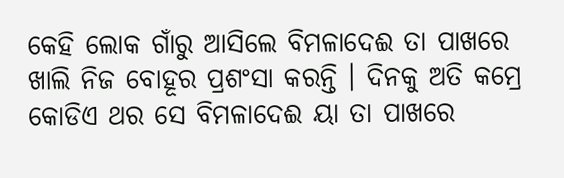କେହି ଲୋକ ଗାଁରୁ ଆସିଲେ ବିମଳାଦେଈ ତା ପାଖରେ ଖାଲି ନିଜ ବୋହୂର ପ୍ରଶଂସା କରନ୍ତି । ଦିନକୁ ଅତି କମ୍ରେ କୋଡିଏ ଥର ସେ ବିମଳାଦେଈ ୟା ତା ପାଖରେ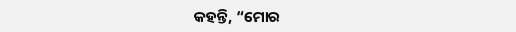କହନ୍ତି, “ମୋର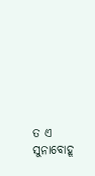ତ ଏ ସୁନାବୋହୂ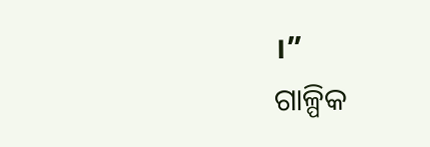।”
ଗାଳ୍ପିକ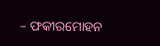– ଫକୀରମୋହନ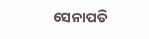ସେନାପତି